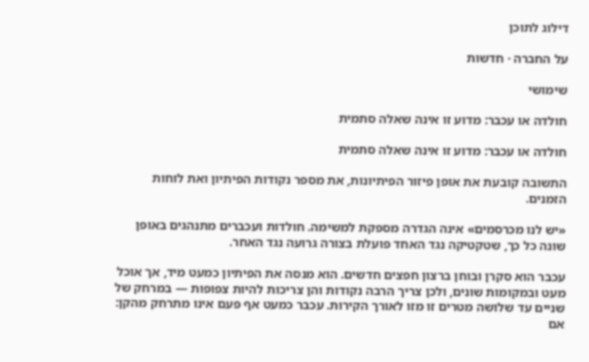דילוג לתוכן

על החברה · חדשות

שימושי

חולדה או עכבר: מדוע זו אינה שאלה סתמית

חולדה או עכבר: מדוע זו אינה שאלה סתמית

התשובה קובעת את אופן פיזור הפיתיונות, את מספר נקודות הפיתיון ואת לוחות הזמנים.

«יש לנו מכרסמים» אינה הגדרה מספקת למשימה. חולדות ועכברים מתנהגים באופן שונה כל כך, שטקטיקה נגד האחד פועלת בצורה גרועה נגד האחר.

עכבר הוא סקרן ובוחן ברצון חפצים חדשים. הוא מנסה את הפיתיון כמעט מיד, אך אוכל מעט ובמקומות שונים, ולכן צריך הרבה נקודות והן צריכות להיות צפופות — במרחק של שניים עד שלושה מטרים זו מזו לאורך הקירות. עכבר כמעט אף פעם אינו מתרחק מהקן: אם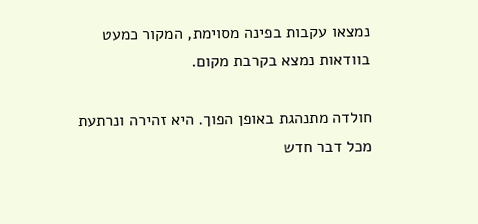נמצאו עקבות בפינה מסוימת, המקור כמעט בוודאות נמצא בקרבת מקום.

חולדה מתנהגת באופן הפוך. היא זהירה ונרתעת מכל דבר חדש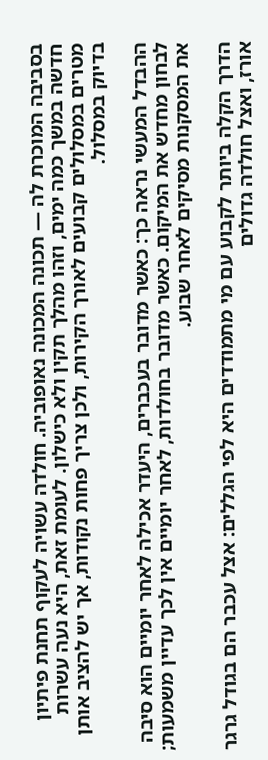בסביבה המוכרת לה — תכונה המכונה נאופוביה. חולדה עשויה לעקוף תחנת פיתיון חדשה במשך כמה ימים, וזהו מהלך תקין ולא כישלון. לעומת זאת, היא נעה עשרות מטרים במסלולים קבועים לאורך הקירות, ולכן צריך פחות נקודות, אך יש להציב אותן בדיוק במסלול.

ההבדל המעשי נראה כך: כאשר מדובר בעכברים, היעדר אכילה לאחר יומיים הוא סיבה לבחון מחדש את המיקום. כאשר מדובר בחולדות, לאחר יומיים אין לכך עדיין משמעות; את המסקנות מסיקים לאחר שבוע.

הדרך הקלה ביותר לקבוע עם מי מתמודדים היא לפי הגללים: אצל עכבר הם בגודל גרגר אורז, ואצל חולדה גדולים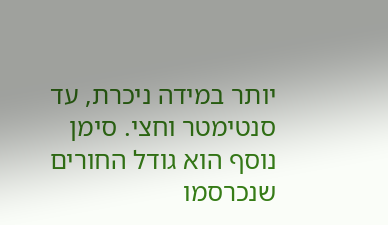יותר במידה ניכרת, עד סנטימטר וחצי. סימן נוסף הוא גודל החורים שנכרסמו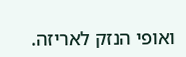ואופי הנזק לאריזה.